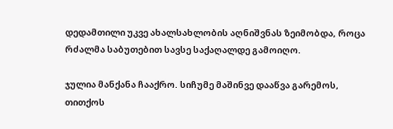დედამთილი უკვე ახალსახლობის აღნიშვნას ზეიმობდა, როცა რძალმა საბუთებით სავსე საქაღალდე გამოიღო.

ჯულია მანქანა ჩააქრო. სიჩუმე მაშინვე დააწვა გარემოს, თითქოს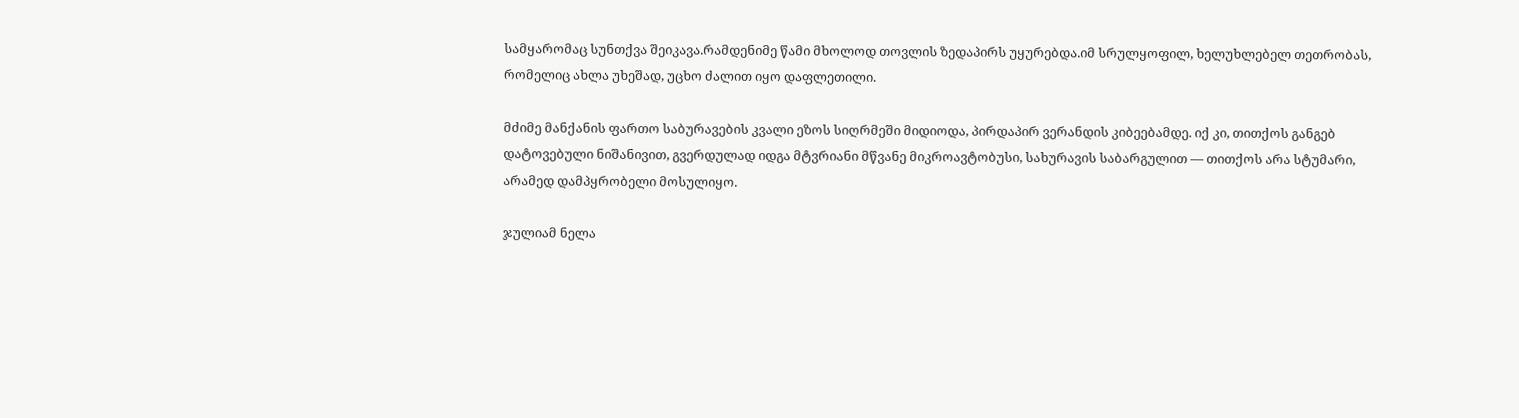სამყარომაც სუნთქვა შეიკავა.რამდენიმე წამი მხოლოდ თოვლის ზედაპირს უყურებდა.იმ სრულყოფილ, ხელუხლებელ თეთრობას, რომელიც ახლა უხეშად, უცხო ძალით იყო დაფლეთილი.

მძიმე მანქანის ფართო საბურავების კვალი ეზოს სიღრმეში მიდიოდა, პირდაპირ ვერანდის კიბეებამდე. იქ კი, თითქოს განგებ დატოვებული ნიშანივით, გვერდულად იდგა მტვრიანი მწვანე მიკროავტობუსი, სახურავის საბარგულით — თითქოს არა სტუმარი, არამედ დამპყრობელი მოსულიყო.

ჯულიამ ნელა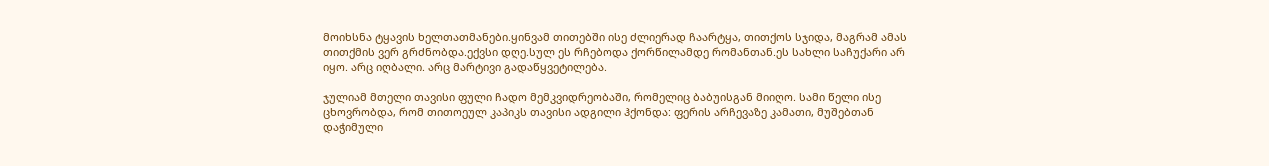მოიხსნა ტყავის ხელთათმანები.ყინვამ თითებში ისე ძლიერად ჩაარტყა, თითქოს სჯიდა, მაგრამ ამას თითქმის ვერ გრძნობდა.ექვსი დღე.სულ ეს რჩებოდა ქორწილამდე რომანთან.ეს სახლი საჩუქარი არ იყო. არც იღბალი. არც მარტივი გადაწყვეტილება.

ჯულიამ მთელი თავისი ფული ჩადო მემკვიდრეობაში, რომელიც ბაბუისგან მიიღო. სამი წელი ისე ცხოვრობდა, რომ თითოეულ კაპიკს თავისი ადგილი ჰქონდა: ფერის არჩევაზე კამათი, მუშებთან დაჭიმული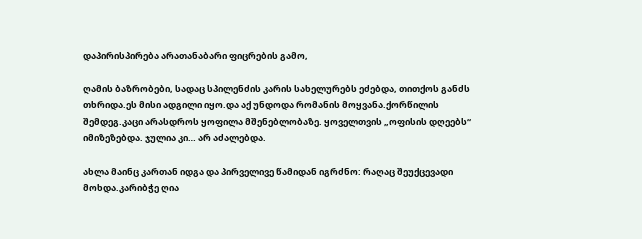დაპირისპირება არათანაბარი ფიცრების გამო,

ღამის ბაზრობები, სადაც სპილენძის კარის სახელურებს ეძებდა, თითქოს განძს თხრიდა.ეს მისი ადგილი იყო.და აქ უნდოდა რომანის მოყვანა.ქორწილის შემდეგ.კაცი არასდროს ყოფილა მშენებლობაზე. ყოველთვის „ოფისის დღეებს“ იმიზეზებდა. ჯულია კი… არ აძალებდა.

ახლა მაინც კართან იდგა და პირველივე წამიდან იგრძნო: რაღაც შეუქცევადი მოხდა.კარიბჭე ღია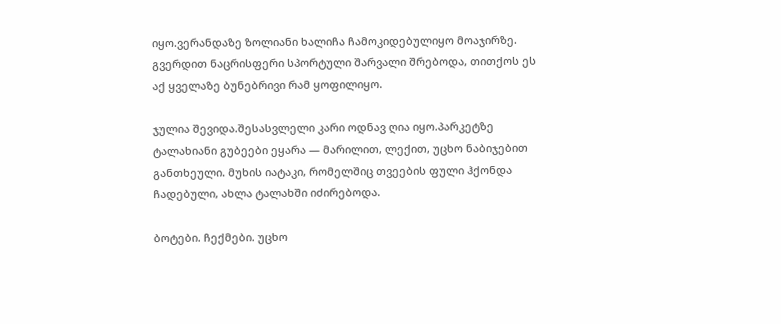იყო.ვერანდაზე ზოლიანი ხალიჩა ჩამოკიდებულიყო მოაჯირზე. გვერდით ნაცრისფერი სპორტული შარვალი შრებოდა, თითქოს ეს აქ ყველაზე ბუნებრივი რამ ყოფილიყო.

ჯულია შევიდა.შესასვლელი კარი ოდნავ ღია იყო.პარკეტზე ტალახიანი გუბეები ეყარა — მარილით, ლექით, უცხო ნაბიჯებით განთხეული. მუხის იატაკი, რომელშიც თვეების ფული ჰქონდა ჩადებული, ახლა ტალახში იძირებოდა.

ბოტები. ჩექმები. უცხო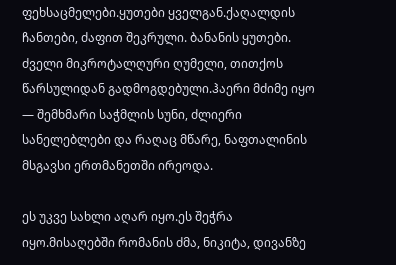ფეხსაცმელები.ყუთები ყველგან.ქაღალდის ჩანთები, ძაფით შეკრული. ბანანის ყუთები. ძველი მიკროტალღური ღუმელი, თითქოს წარსულიდან გადმოგდებული.ჰაერი მძიმე იყო — შემხმარი საჭმლის სუნი, ძლიერი სანელებლები და რაღაც მწარე, ნაფთალინის მსგავსი ერთმანეთში ირეოდა.

ეს უკვე სახლი აღარ იყო.ეს შეჭრა იყო.მისაღებში რომანის ძმა, ნიკიტა, დივანზე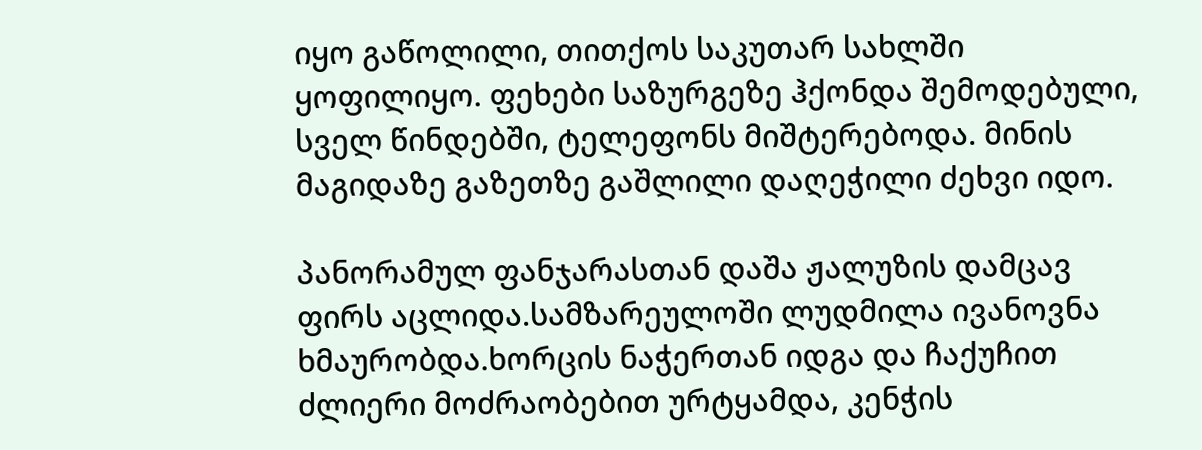იყო გაწოლილი, თითქოს საკუთარ სახლში ყოფილიყო. ფეხები საზურგეზე ჰქონდა შემოდებული, სველ წინდებში, ტელეფონს მიშტერებოდა. მინის მაგიდაზე გაზეთზე გაშლილი დაღეჭილი ძეხვი იდო.

პანორამულ ფანჯარასთან დაშა ჟალუზის დამცავ ფირს აცლიდა.სამზარეულოში ლუდმილა ივანოვნა ხმაურობდა.ხორცის ნაჭერთან იდგა და ჩაქუჩით ძლიერი მოძრაობებით ურტყამდა, კენჭის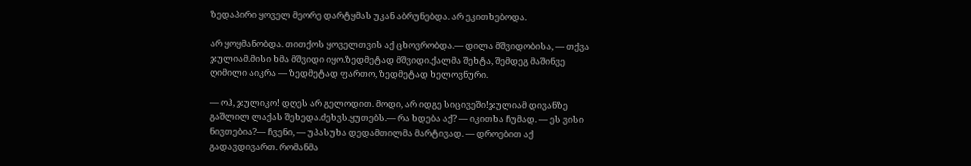ზედაპირი ყოველ მეორე დარტყმას უკან აბრუნებდა. არ ეკითხებოდა.

არ ყოყმანობდა. თითქოს ყოველთვის აქ ცხოვრობდა.— დილა მშვიდობისა, — თქვა ჯულიამ.მისი ხმა მშვიდი იყო.ზედმეტად მშვიდი.ქალმა შეხტა, შემდეგ მაშინვე ღიმილი აიკრა — ზედმეტად ფართო, ზედმეტად ხელოვნური.

— ოჰ, ჯულიკო! დღეს არ გელოდით. მოდი, არ იდგე სიცივეში!ჯულიამ დივანზე გაშლილ ლაქას შეხედა.ძეხვს.ყუთებს.— რა ხდება აქ? — იკითხა ჩუმად. — ეს ვისი ნივთებია?— ჩვენი, — უპასუხა დედამთილმა მარტივად. — დროებით აქ გადავდივართ. რომანმა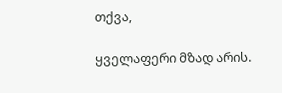თქვა,

ყველაფერი მზად არის.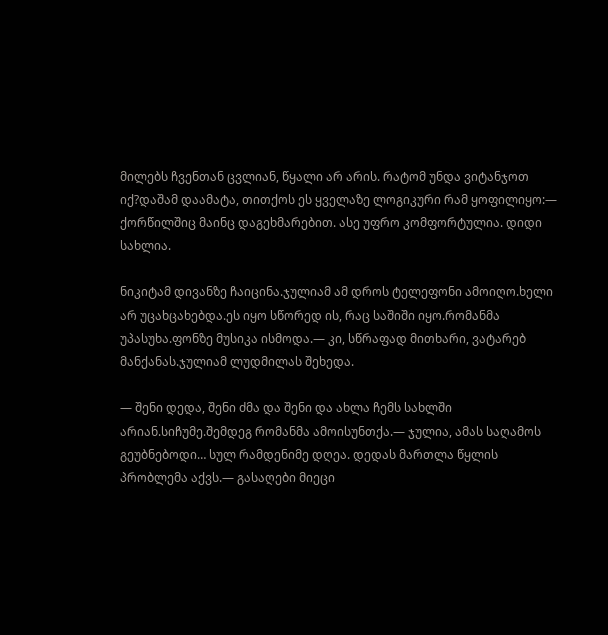მილებს ჩვენთან ცვლიან, წყალი არ არის. რატომ უნდა ვიტანჯოთ იქ?დაშამ დაამატა, თითქოს ეს ყველაზე ლოგიკური რამ ყოფილიყო:— ქორწილშიც მაინც დაგეხმარებით. ასე უფრო კომფორტულია. დიდი სახლია.

ნიკიტამ დივანზე ჩაიცინა.ჯულიამ ამ დროს ტელეფონი ამოიღო.ხელი არ უცახცახებდა.ეს იყო სწორედ ის, რაც საშიში იყო.რომანმა უპასუხა.ფონზე მუსიკა ისმოდა.— კი, სწრაფად მითხარი, ვატარებ მანქანას.ჯულიამ ლუდმილას შეხედა.

— შენი დედა, შენი ძმა და შენი და ახლა ჩემს სახლში არიან.სიჩუმე.შემდეგ რომანმა ამოისუნთქა.— ჯულია, ამას საღამოს გეუბნებოდი… სულ რამდენიმე დღეა. დედას მართლა წყლის პრობლემა აქვს.— გასაღები მიეცი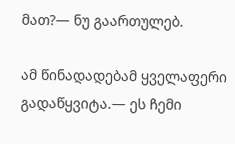მათ?— ნუ გაართულებ.

ამ წინადადებამ ყველაფერი გადაწყვიტა.— ეს ჩემი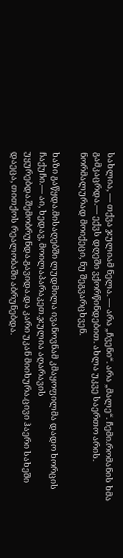სახლია, — თქვა ჯულიამ ნელა. — არა „ჩვენი“. არა „მალე“. ჩემი.რომანის ხმა გამკაცრდა.— ექვს დღეში ვქორწინდებით. ახლა უკვე საერთო არის. ნორმალურად მოიქეცი, ნუ შეგვარცხვენ.

ხაზი გაწყდა.მისაღებში ლუდმილა ივანოვნამ კმაყოფილმა დადო ხორცის ჩაქუჩი.— აი, ხედავ, მოილაპარაკეთ.ჯულია აღარავის უყურებდა.შემობრუნდა.გავიდა.და კარი უკან მიიხურა.ცივი ჰაერი სახეში დაეცა, თითქოს რეალობაში აბრუნებდა.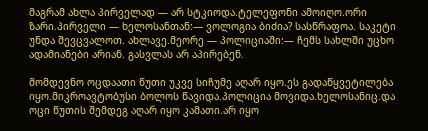მაგრამ ახლა პირველად — არ სტკიოდა.ტელეფონი ამოიღო.ორი ზარი.პირველი — ხელოსანთან:— ვოლოგია ბიძია? სასწრაფოა. საკეტი უნდა შევცვალოთ. ახლავე.მეორე — პოლიციაში:— ჩემს სახლში უცხო ადამიანები არიან. გასვლას არ აპირებენ.

მომდევნო ოცდაათი წუთი უკვე სიჩუმე აღარ იყო.ეს გადაწყვეტილება იყო.მიკროავტობუსი ბოლოს წავიდა.პოლიცია მოვიდა.ხელოსანიც.და ოცი წუთის შემდეგ აღარ იყო კამათი.არ იყო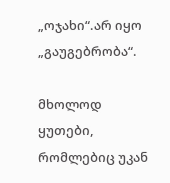„ოჯახი“.არ იყო „გაუგებრობა“.

მხოლოდ ყუთები, რომლებიც უკან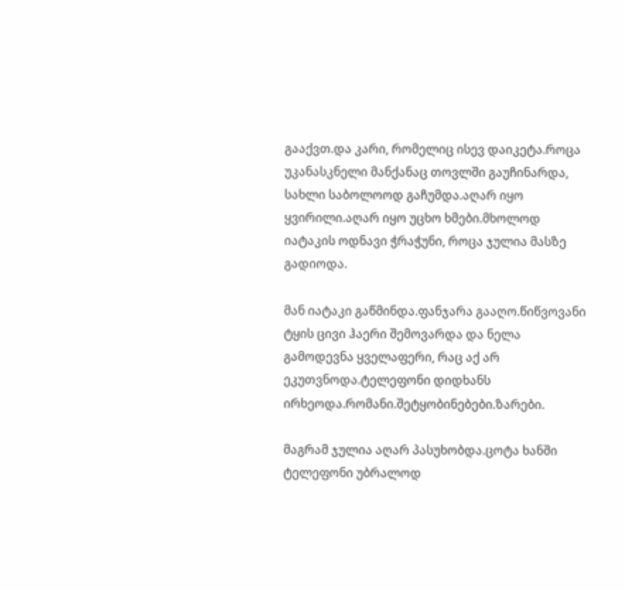გააქვთ.და კარი, რომელიც ისევ დაიკეტა.როცა უკანასკნელი მანქანაც თოვლში გაუჩინარდა, სახლი საბოლოოდ გაჩუმდა.აღარ იყო ყვირილი.აღარ იყო უცხო ხმები.მხოლოდ იატაკის ოდნავი ჭრაჭუნი, როცა ჯულია მასზე გადიოდა.

მან იატაკი გაწმინდა.ფანჯარა გააღო.წიწვოვანი ტყის ცივი ჰაერი შემოვარდა და ნელა გამოდევნა ყველაფერი, რაც აქ არ ეკუთვნოდა.ტელეფონი დიდხანს ირხეოდა.რომანი.შეტყობინებები.ზარები.

მაგრამ ჯულია აღარ პასუხობდა.ცოტა ხანში ტელეფონი უბრალოდ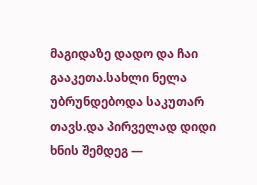მაგიდაზე დადო და ჩაი გააკეთა.სახლი ნელა უბრუნდებოდა საკუთარ თავს.და პირველად დიდი ხნის შემდეგ —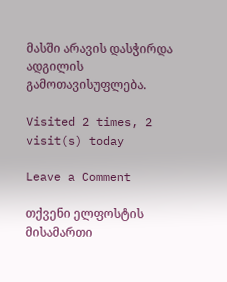მასში არავის დასჭირდა ადგილის გამოთავისუფლება.

Visited 2 times, 2 visit(s) today

Leave a Comment

თქვენი ელფოსტის მისამართი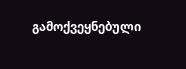გამოქვეყნებული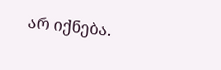არ იქნება.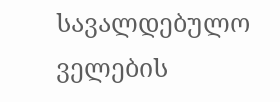სავალდებულო ველების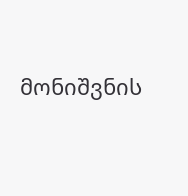მონიშვნის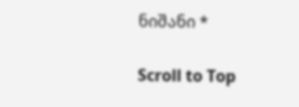ნიშანი *

Scroll to Top